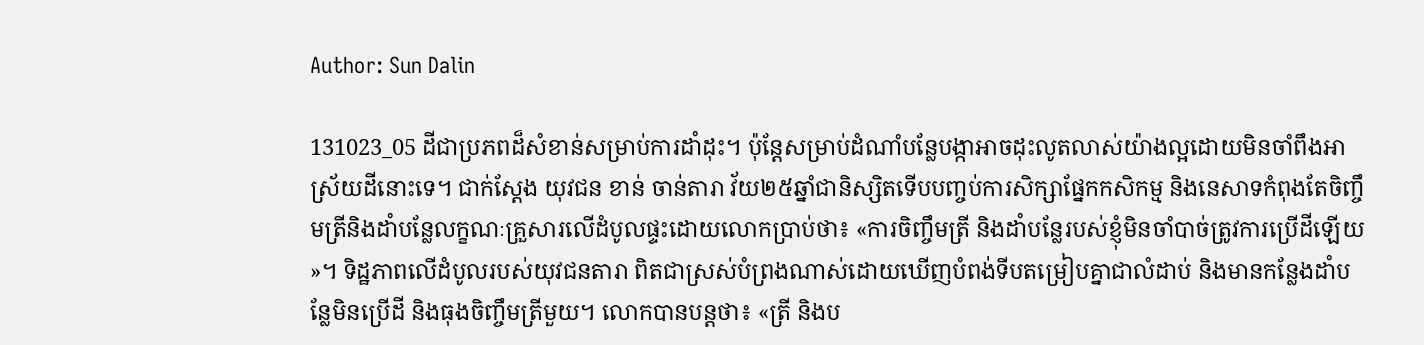Author: Sun Dalin

131023_05 ដីជាប្រភពដ៏សំខាន់សម្រាប់ការដាំដុះ។ ប៉ុន្ដែសម្រាប់ដំណាំបន្លែបង្កាអាចដុះលូតលាស់យ៉ាងល្អដោយមិនចាំពឹងអាស្រ័យដីនោះទេ។ ជាក់ស្ដែង យុវជន ខាន់ ចាន់តារា វ័យ២៥ឆ្នាំជានិស្សិតទើបបញ្ចប់ការសិក្សាផ្នែកកសិកម្ម និងនេសាទកំពុងតែចិញ្ចឹមត្រីនិងដាំបន្លែលក្ខណៈគ្រួសារលើដំបូលផ្ទះដោយលោកប្រាប់ថា៖ «ការចិញ្ចឹមត្រី និងដាំបន្លែរបស់ខ្ញុំមិនចាំបាច់ត្រូវការប្រើដីឡើយ»។ ទិដ្ឋភាពលើដំបូលរបស់យុវជនតារា ពិតជាស្រស់បំព្រងណាស់ដោយឃើញបំពង់ទីបតម្រៀបគ្នាជាលំដាប់ និងមានកន្លែងដាំបន្លែមិនប្រើដី និងធុងចិញ្ចឹមត្រីមួយ។ លោកបានបន្ដថា៖ «ត្រី និងប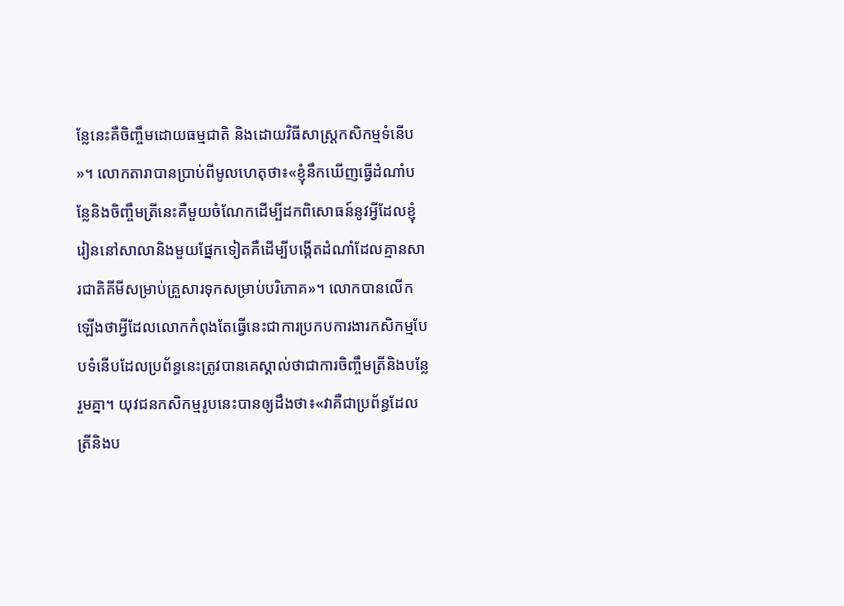ន្លែនេះគឺចិញ្ចឹមដោយធម្មជាតិ និងដោយវិធីសាស្ដ្រកសិកម្មទំនើប»។ លោកតារាបានប្រាប់ពីមូលហេតុថា៖«ខ្ញុំនឹកឃើញធ្វើដំណាំបន្លែនិងចិញ្ចឹមត្រីនេះគឺមួយចំណែកដើម្បីដកពិសោធន៍នូវអ្វីដែលខ្ញុំរៀននៅសាលានិងមួយផ្នែកទៀតគឺដើម្បីបង្កើតដំណាំដែលគ្មានសារជាតិគីមីសម្រាប់គ្រួសារទុកសម្រាប់បរិភោគ»។ លោកបានលើកឡើងថាអ្វីដែលលោកកំពុងតែធ្វើនេះជាការប្រកបការងារកសិកម្មបែបទំនើបដែលប្រព័ន្ធនេះត្រូវបានគេស្គាល់ថាជាការចិញ្ចឹមត្រីនិងបន្លែរួមគ្នា។ យុវជនកសិកម្មរូបនេះបានឲ្យដឹងថា៖«វាគឺជាប្រព័ន្ធដែលត្រីនិងប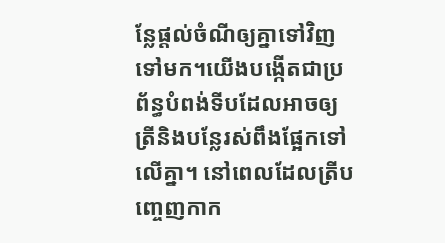ន្លែផ្តល់ចំណីឲ្យគ្នាទៅវិញទៅមក។យើងបង្កើតជាប្រព័ន្ធបំពង់ទីបដែលអាចឲ្យត្រីនិងបន្លែរស់ពឹងផ្អែកទៅលើគ្នា។ នៅពេលដែលត្រីបញ្ចេញកាក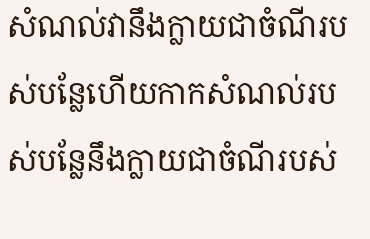សំណល់វានឹងក្លាយជាចំណីរបស់បន្លែហើយកាកសំណល់របស់បន្លែនឹងក្លាយជាចំណីរបស់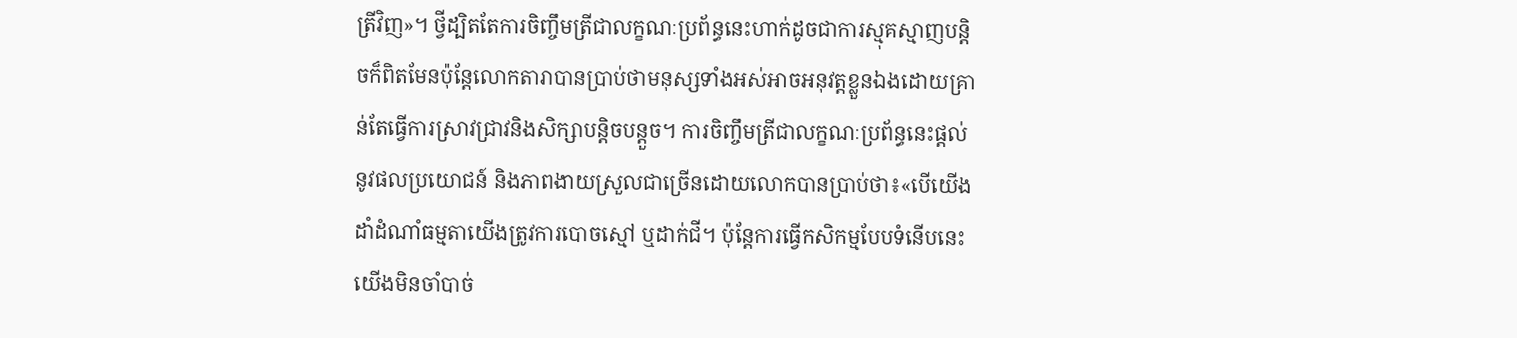ត្រីវិញ»។ ថ្វីដ្បិតតែការចិញ្ចឹមត្រីជាលក្ខណៈប្រព័ន្ធនេះហាក់ដូចជាការស្មុគស្មាញបន្តិចក៏ពិតមែនប៉ុន្តែលោកតារាបានប្រាប់ថាមនុស្សទាំងអស់អាចអនុវត្ដខ្លួនឯងដោយគ្រាន់តែធ្វើការស្រាវជ្រាវនិងសិក្សាបន្ដិចបន្ដួច។ ការចិញ្ចឹមត្រីជាលក្ខណៈប្រព័ន្ធនេះផ្តល់នូវផលប្រយោជន៍ និងភាពងាយស្រួលជាច្រើនដោយលោកបានប្រាប់ថា៖«បើយើងដាំដំណាំធម្មតាយើងត្រូវការបោចស្មៅ ឬដាក់ជី។ ប៉ុន្ដែការធ្វើកសិកម្មបែបទំនើបនេះយើងមិនចាំបាច់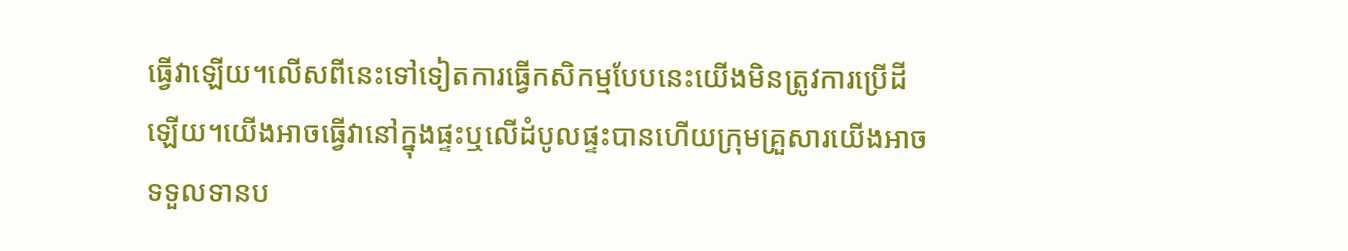ធ្វើវាឡើយ។លើសពីនេះទៅទៀតការធ្វើកសិកម្មបែបនេះយើងមិនត្រូវការប្រើដីឡើយ។យើងអាចធ្វើវានៅក្នុងផ្ទះឬលើដំបូលផ្ទះបានហើយក្រុមគ្រួសារយើងអាចទទួលទានប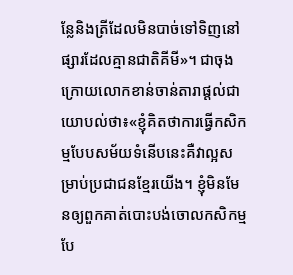ន្លែនិងត្រីដែលមិនបាច់ទៅទិញនៅផ្សារដែលគ្មានជាតិគីមី»។ ជាចុងក្រោយលោកខាន់ចាន់តារាផ្តល់ជាយោបល់ថា៖«ខ្ញុំគិតថាការធ្វើកសិកម្មបែបសម័យទំនើបនេះគឺវាល្អសម្រាប់ប្រជាជនខ្មែរយើង។ ខ្ញុំមិនមែនឲ្យពួកគាត់បោះបង់ចោលកសិកម្មបែ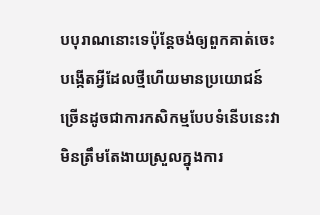បបុរាណនោះទេប៉ុន្តែចង់ឲ្យពួកគាត់ចេះបង្កើតអ្វីដែលថ្មីហើយមានប្រយោជន៍ច្រើនដូចជាការកសិកម្មបែបទំនើបនេះវាមិនត្រឹមតែងាយស្រួលក្នុងការ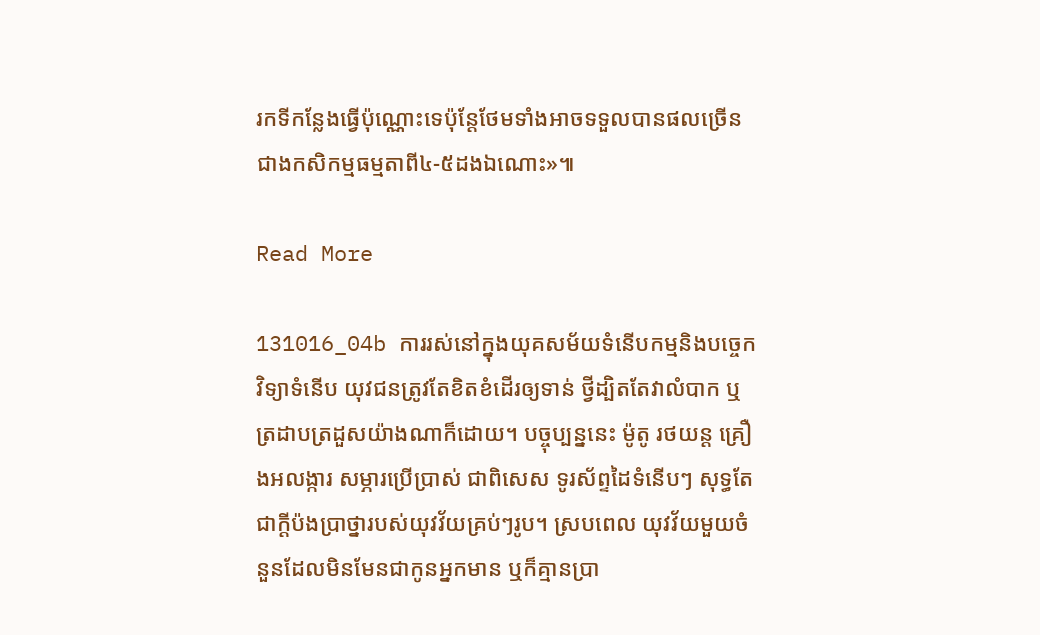រកទីកន្លែងធ្វើប៉ុណ្ណោះទេប៉ុន្ដែថែមទាំងអាចទទួលបានផលច្រើនជាងកសិកម្មធម្មតាពី៤-៥ដងឯណោះ»៕

Read More

131016_04b ការរស់នៅក្នុងយុគសម័យទំនើបកម្មនិងបច្ចេកវិទ្យាទំនើប យុវជនត្រូវតែខិតខំដើរឲ្យទាន់ ថ្វីដ្បិតតែវាលំបាក ឬត្រដាបត្រដួសយ៉ាងណាក៏ដោយ។ បច្ចុប្បន្ននេះ ម៉ូតូ រថយន្ដ គ្រឿងអលង្ការ សម្ភារប្រើប្រាស់ ជាពិសេស ទូរស័ព្ទដៃទំនើបៗ សុទ្ធតែជាក្ដីប៉ងប្រាថ្នារបស់យុវវ័យគ្រប់ៗរូប។ ស្របពេល យុវវ័យមួយចំនួនដែលមិនមែនជាកូនអ្នកមាន ឬក៏គ្មានប្រា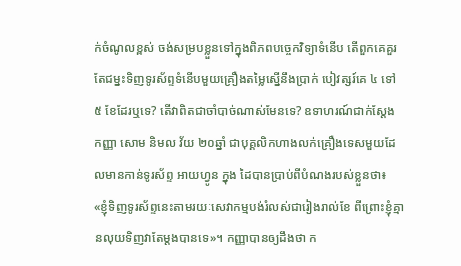ក់ចំណូលខ្ពស់ ចង់សម្របខ្លួនទៅក្នុងពិភពបច្ចេកវិទ្យាទំនើប តើពួកគេគួរតែជម្នះទិញទូរស័ព្ទទំនើបមួយគ្រឿងតម្លៃស្នើនឹងប្រាក់ បៀវត្សរ៍គេ ៤ ទៅ ៥ ខែដែរឬទេ? តើវាពិតជាចាំបាច់ណាស់មែនទេ? ឧទាហរណ៍ជាក់ស្ដែង កញ្ញា សោម និមល វ័យ ២០ឆ្នាំ ជាបុគ្គលិកហាងលក់គ្រឿងទេសមួយដែលមានកាន់ទូរស័ព្ទ អាយហ្វូន ក្នុង ដៃបានប្រាប់ពីបំណងរបស់ខ្លួនថា៖ «ខ្ញុំទិញទូរស័ព្ទនេះតាមរយៈសេវាកម្មបង់រំលស់ជារៀងរាល់ខែ ពីព្រោះខ្ញុំគ្មានលុយទិញវាតែម្ដងបានទេ»។ កញ្ញាបានឲ្យដឹងថា ក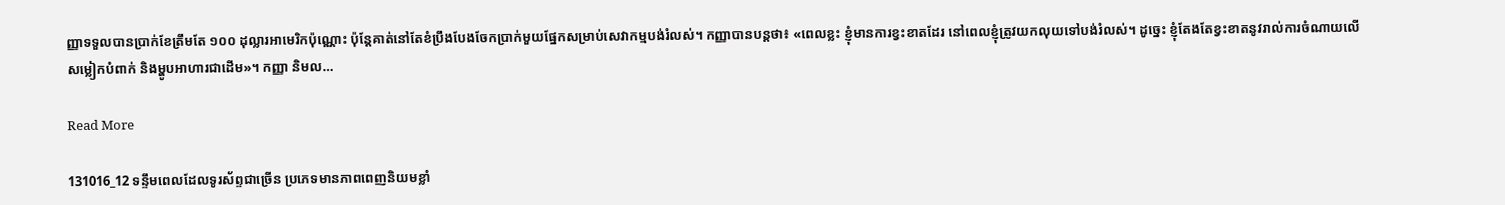ញ្ញាទទួលបានប្រាក់ខែត្រឹមតែ ១០០ ដុល្លារអាមេរិកប៉ុណ្ណោះ ប៉ុន្ដែគាត់នៅតែខំប្រឹងបែងចែកប្រាក់មួយផ្នែកសម្រាប់សេវាកម្មបង់រំលស់។ កញ្ញាបានបន្ដថា៖ «ពេលខ្លះ ខ្ញុំមានការខ្វះខាតដែរ នៅពេលខ្ញុំត្រូវយកលុយទៅបង់រំលស់។ ដូច្នេះ ខ្ញុំតែងតែខ្វះខាតនូវរាល់ការចំណាយលើសម្លៀកបំពាក់ និងម្ហូបអាហារជាដើម»។ កញ្ញា និមល…

Read More

131016_12 ទន្ទឹមពេលដែលទូរស័ព្ទជាច្រើន ប្រភេទមានភាពពេញនិយមខ្លាំ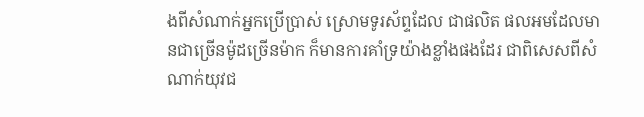ងពីសំណាក់អ្នកប្រើប្រាស់ ស្រោមទូរស័ព្ទដែល ជាផលិត ផលអមដែលមានជាច្រើនម៉ូដច្រើនម៉ាក ក៏មានការគាំទ្រយ៉ាងខ្លាំងផងដែរ ជាពិសេសពីសំណាក់យុវជ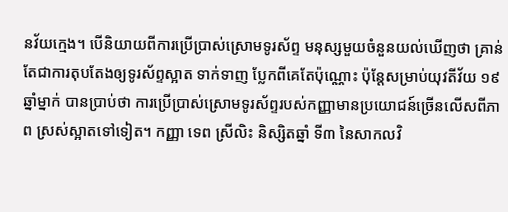នវ័យក្មេង។ បើនិយាយពីការប្រើប្រាស់ស្រោមទូរស័ព្ទ មនុស្សមួយចំនួនយល់ឃើញថា គ្រាន់តែជាការតុបតែងឲ្យទូរស័ព្ទស្អាត ទាក់ទាញ ប្លែកពីគេតែប៉ុណ្ណោះ ប៉ុន្តែសម្រាប់យុវតីវ័យ ១៩ ឆ្នាំម្នាក់ បានប្រាប់ថា ការប្រើប្រាស់ស្រោមទូរស័ព្ទរបស់កញ្ញាមានប្រយោជន៍ច្រើនលើសពីភាព ស្រស់ស្អាតទៅទៀត។ កញ្ញា ទេព ស្រីលិះ និស្សិតឆ្នាំ ទី៣ នៃសាកលវិ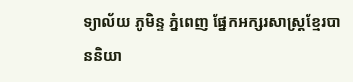ទ្យាល័យ ភូមិន្ទ ភ្នំពេញ ផ្នែកអក្សរសាស្ត្រខ្មែរបាននិយា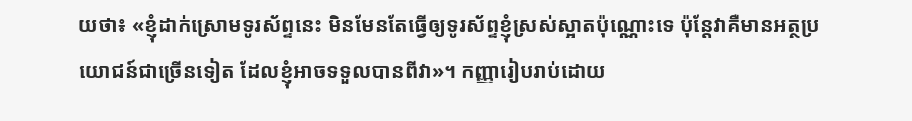យថា៖ «ខ្ញុំដាក់ស្រោមទូរស័ព្ទនេះ មិនមែនតែធ្វើឲ្យទូរស័ព្ទខ្ញុំស្រស់ស្អាតប៉ុណ្ណោះទេ ប៉ុន្តែវាគឺមានអត្ថប្រយោជន៍ជាច្រើនទៀត ដែលខ្ញុំអាចទទួលបានពីវា»។ កញ្ញារៀបរាប់ដោយ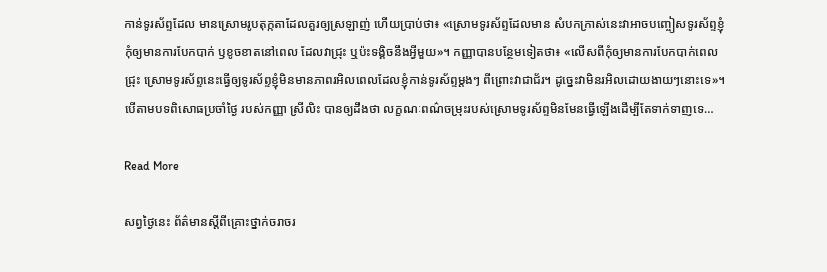កាន់ទូរស័ព្ទដែល មានស្រោមរូបតុក្កតាដែលគួរឲ្យស្រឡាញ់ ហើយប្រាប់ថា៖ «ស្រោមទូរស័ព្ទដែលមាន សំបកក្រាស់នេះវាអាចបញ្ចៀសទូរស័ព្ទខ្ញុំកុំឲ្យមានការបែកបាក់ ឫខូចខាតនៅពេល ដែលវាជ្រុះ ឬប៉ះទង្គិចនឹងអ្វីមួយ»។ កញ្ញាបានបន្ថែមទៀតថា៖ «លើសពីកុំឲ្យមានការបែកបាក់ពេលជ្រុះ ស្រោមទូរស័ព្ទនេះធ្វើឲ្យទូរស័ព្ទខ្ញុំមិនមានភាពរអិលពេលដែលខ្ញុំកាន់ទូរស័ព្ទម្តងៗ ពីព្រោះវាជាជ័រ។ ដូច្នេះវាមិនរអិលដោយងាយៗនោះទេ»។ បើតាមបទពិសោធប្រចាំថ្ងៃ របស់កញ្ញា ស្រីលិះ បានឲ្យដឹងថា លក្ខណៈពណ៌ចម្រុះរបស់ស្រោមទូរស័ព្ទមិនមែនធ្វើឡើងដើម្បីតែទាក់ទាញទេ…

Read More

សព្វថ្ងៃនេះ ព័ត៌មានស្ដីពីគ្រោះថ្នាក់ចរាចរ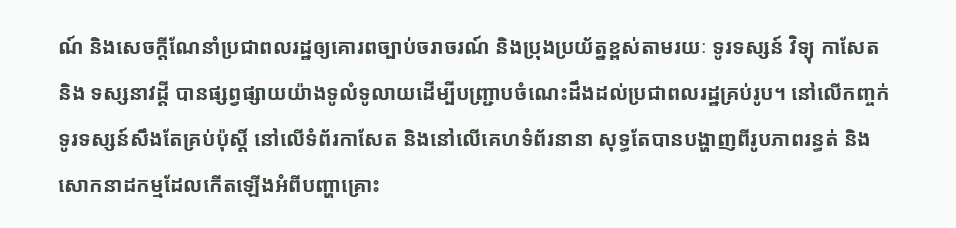ណ៍ និងសេចក្តីណែនាំប្រជាពលរដ្ឋឲ្យគោរពច្បាប់ចរាចរណ៍ និងប្រុងប្រយ័ត្នខ្ពស់តាមរយៈ ទូរទស្សន៍ វិទ្យុ កាសែត និង ទស្សនាវដ្ដី បានផ្សព្វផ្សាយយ៉ាងទូលំទូលាយដើម្បីបញ្ជ្រាបចំណេះដឹងដល់ប្រជាពលរដ្ឋគ្រប់រូប។ នៅលើកញ្ចក់ទូរទស្សន៍សឹងតែគ្រប់ប៉ុស្ដិ៍ នៅលើទំព័រកាសែត និងនៅលើគេហទំព័រនានា សុទ្ធតែបានបង្ហាញពីរូបភាពរន្ធត់ និងសោកនាដកម្មដែលកើតឡើងអំពីបញ្ហាគ្រោះ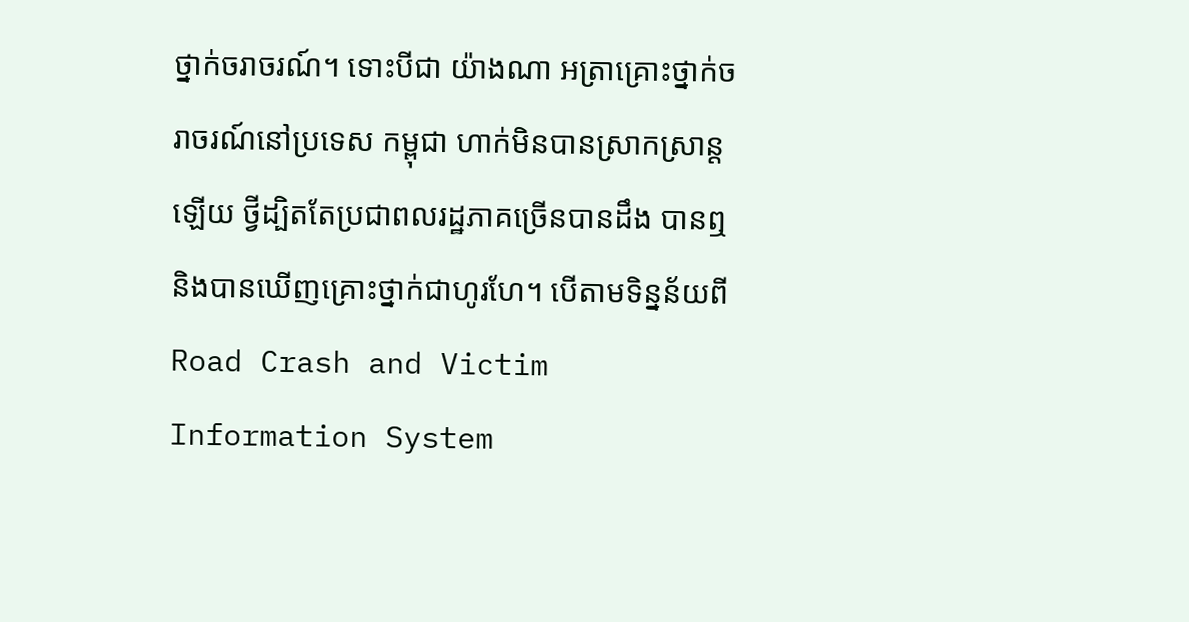ថ្នាក់ចរាចរណ៍។ ទោះបីជា យ៉ាងណា អត្រាគ្រោះថ្នាក់ចរាចរណ៍នៅប្រទេស កម្ពុជា ហាក់មិនបានស្រាកស្រាន្ដ ឡើយ ថ្វីដ្បិតតែប្រជាពលរដ្ឋភាគច្រើនបានដឹង បានឮ និងបានឃើញគ្រោះថ្នាក់ជាហូរហែ។ បើតាមទិន្នន័យពី Road Crash and Victim Information System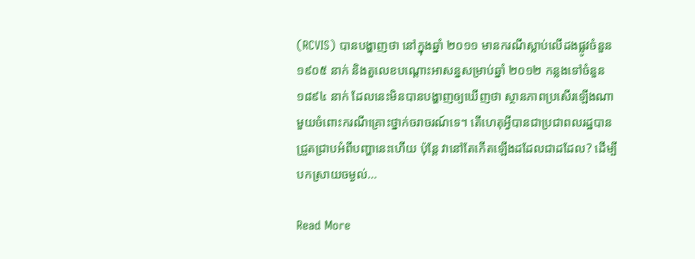(RCVIS) បានបង្ហាញថា នៅក្នុងឆ្នាំ ២០១១ មានករណីស្លាប់លើដងផ្លូវចំនួន ១៩០៥ នាក់ និងតួលេខបណ្តោះអាសន្នសម្រាប់ឆ្នាំ ២០១២ កន្លងទៅចំនួន ១៨៩៤ នាក់ ដែលនេះមិនបានបង្ហាញឲ្យឃើញថា ស្ថានភាពប្រសើរឡើងណាមួយចំពោះករណីគ្រោះថ្នាក់ចរាចរណ៍ទេ។ តើហេតុអ្វីបានជាប្រជាពលរដ្ឋបានជ្រួតជ្រាបអំពីបញ្ហានេះហើយ ប៉ុន្ដែ វានៅតែកើតឡើងដដែលជាដដែល? ដើម្បី បកស្រាយចម្ងល់…

Read More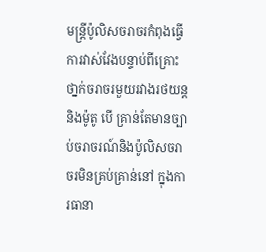មន្ត្រីប៉ូលិសចរាចរកំពុងធ្វើការវាស់វែងបន្ទាប់ពីគ្រោះថា្នក់ចរាចរមួយរវាងរថយន្ត និងម៉ូតូ បើ គ្រាន់តែមានច្បាប់ចរាចរណ៍និងប៉ូលិសចរាចរមិនគ្រប់គ្រាន់នៅ ក្នុងការធានា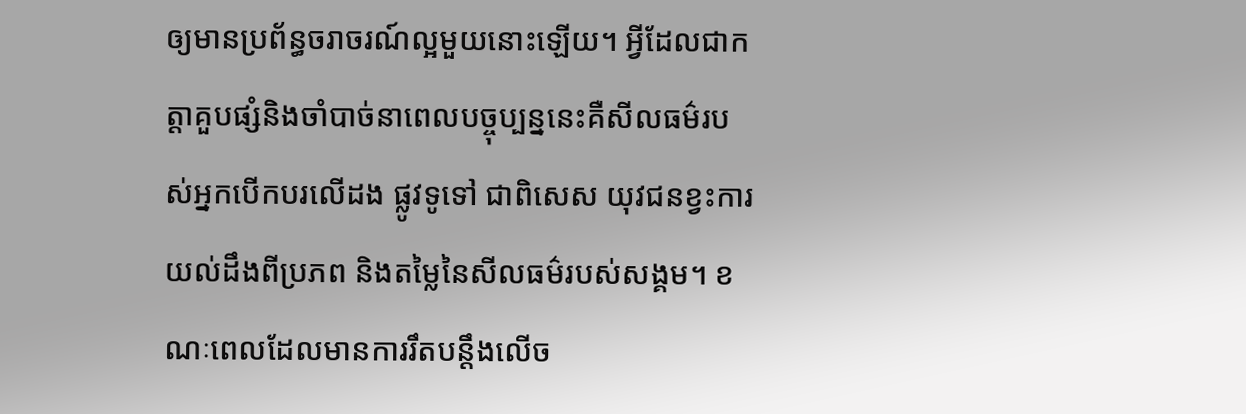ឲ្យមានប្រព័ន្ធចរាចរណ៍ល្អមួយនោះឡើយ។ អ្វីដែលជាកត្តាគួបផ្សំនិងចាំបាច់នាពេលបច្ចុប្បន្ននេះគឺសីលធម៌របស់អ្នកបើកបរលើដង ផ្លូវទូទៅ ជាពិសេស យុវជនខ្វះការយល់ដឹងពីប្រភព និងតម្លៃនៃសីលធម៌របស់សង្គម។ ខណៈពេលដែលមានការរឹតបន្តឹងលើច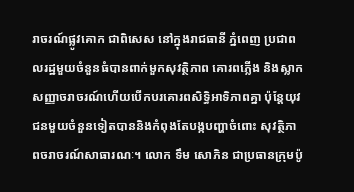រាចរណ៍ផ្លូវគោក ជាពិសេស នៅក្នុងរាជធានី ភ្នំពេញ ប្រជាពលរដ្ឋមួយចំនួនធំបានពាក់មួកសុវត្ថិភាព គោរពភ្លើង និងស្លាកសញ្ញាចរាចរណ៍ហើយបើកបរគោរពសិទ្ធិអាទិភាពគ្នា ប៉ុន្ដែយុវជនមួយចំនួនទៀតបាននិងកំពុងតែបង្កបញ្ហាចំពោះ សុវត្ថិភាពចរាចរណ៍សាធារណៈ។ លោក ទឹម សោភិន ជាប្រធានក្រុមប៉ូ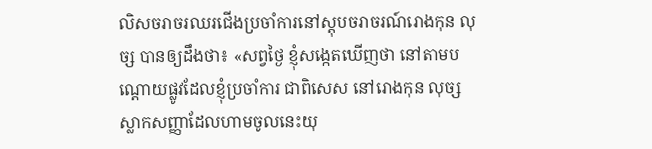លិសចរាចរឈរជើងប្រចាំការនៅស្តុបចរាចរណ៍រោងកុន លុច្ស បានឲ្យដឹងថា៖ «សព្វថ្ងៃ ខ្ញុំសង្កេតឃើញថា នៅតាមបណ្តោយផ្លូវដែលខ្ញុំប្រចាំការ ជាពិសេស នៅរោងកុន លុច្ស ស្លាកសញ្ញាដែលហាមចូលនេះយុ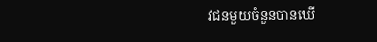វជនមួយចំនួនបានឃើ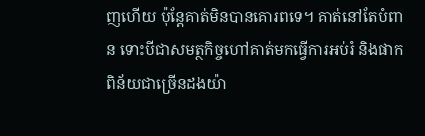ញហើយ ប៉ុន្តែគាត់មិនបានគោរពទេ។ គាត់នៅតែបំពាន ទោះបីជាសមត្ថកិច្ចហៅគាត់មកធ្វើការអប់រំ និងផាកពិន័យជាច្រើនដងយ៉ា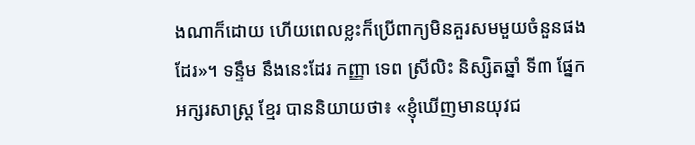ងណាក៏ដោយ ហើយពេលខ្លះក៏ប្រើពាក្យមិនគួរសមមួយចំនួនផងដែរ»។ ទន្ទឹម នឹងនេះដែរ កញ្ញា ទេព ស្រីលិះ និស្សិតឆ្នាំ ទី៣ ផ្នែក អក្សរសាស្ត្រ ខ្មែរ បាននិយាយថា៖ «ខ្ញុំឃើញមានយុវជ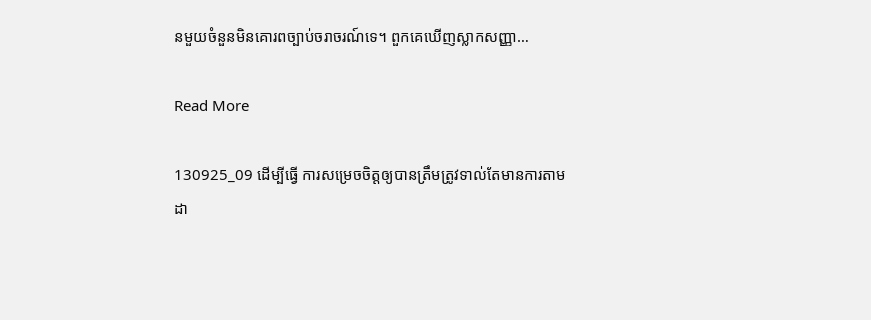នមួយចំនួនមិនគោរពច្បាប់ចរាចរណ៍ទេ។ ពួកគេឃើញស្លាកសញ្ញា…

Read More

130925_09 ដើម្បីធ្វើ ការសម្រេចចិត្ដឲ្យបានត្រឹមត្រូវទាល់តែមានការតាមដា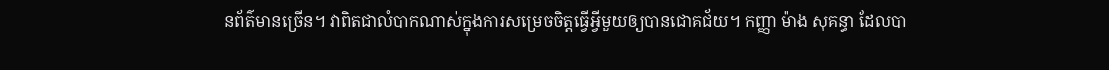នព័ត៌មានច្រើន។ វាពិតជាលំបាកណាស់ក្នុងការសម្រេចចិត្ដធ្វើអ្វីមួយឲ្យបានជោគជ័យ។ កញ្ញា ម៉ាង សុគន្ធា ដែលបា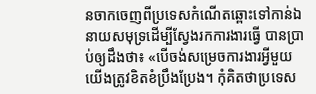នចាកចេញពីប្រទេសកំណើតឆ្ពោះទៅកាន់ឯនាយសមុទ្រដើម្បីស្វែងរកការងារធ្វើ បានប្រាប់ឲ្យដឹងថា៖ «បើចង់សម្រេចការងារអ្វីមួយ យើងត្រូវខិតខំប្រឹងប្រែង។ កុំគិតថាប្រទេស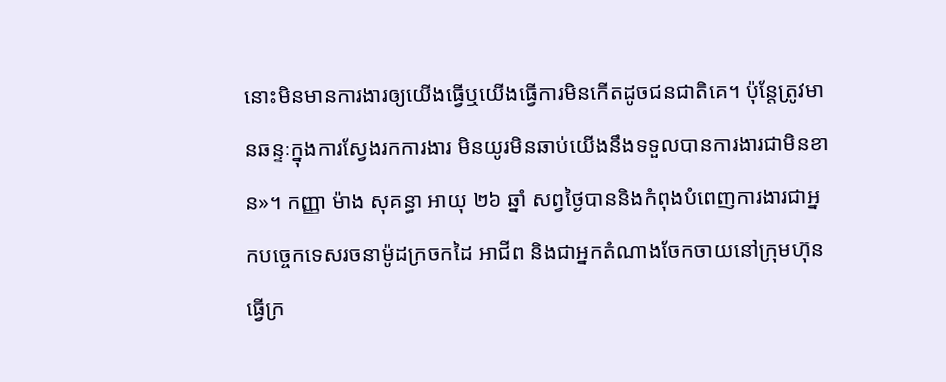នោះមិនមានការងារឲ្យយើងធ្វើឬយើងធ្វើការមិនកើតដូចជនជាតិគេ។ ប៉ុន្ដែត្រូវមានឆន្ទៈក្នុងការស្វែងរកការងារ មិនយូរមិនឆាប់យើងនឹងទទួលបានការងារជាមិនខាន»។ កញ្ញា ម៉ាង សុគន្ធា អាយុ ២៦ ឆ្នាំ សព្វថ្ងៃបាននិងកំពុងបំពេញការងារជាអ្នកបច្ចេកទេសរចនាម៉ូដក្រចកដៃ អាជីព និងជាអ្នកតំណាងចែកចាយនៅក្រុមហ៊ុនធ្វើក្រ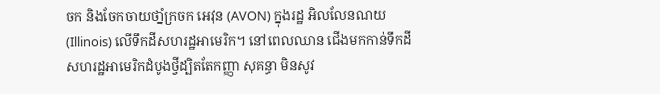ចក និងចែកចាយថាំ្នក្រចក អេវុន (AVON) ក្នុងរដ្ឋ អិលលែនណយ (Illinois) លើទឹកដីសហរដ្ឋអាមេរិក។ នៅពេលឈាន ជើងមកកាន់ទឹកដីសហរដ្ឋអាមេរិកដំបូងថ្វីដ្បិតតែកញ្ញា សុគន្ធា មិនសូវ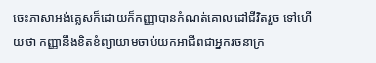ចេះភាសាអង់គ្លេសក៏ដោយក៏កញ្ញាបានកំណត់គោលដៅជីវិតរួច ទៅហើយថា កញ្ញានឹងខិតខំព្យាយាមចាប់យកអាជីពជាអ្នករចនាក្រ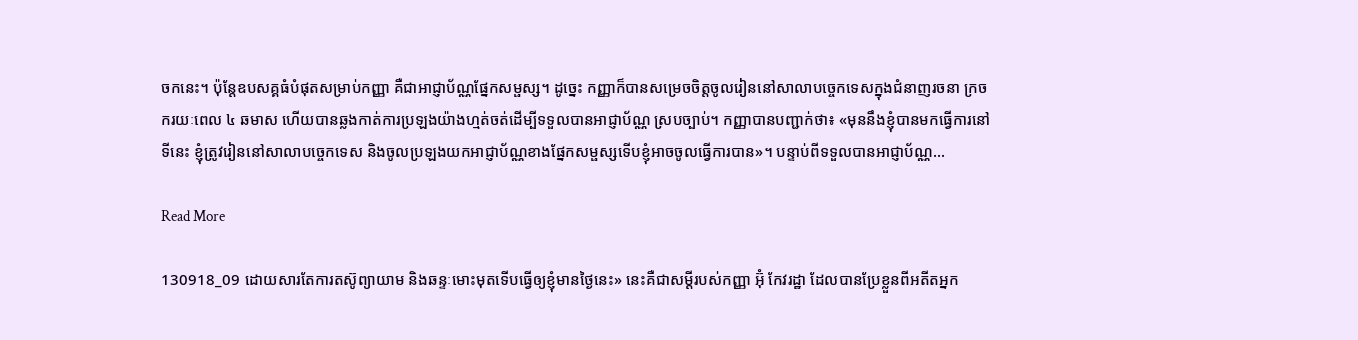ចកនេះ។ ប៉ុន្ដែឧបសគ្គធំបំផុតសម្រាប់កញ្ញា គឺជាអាជ្ញាប័ណ្ណផ្នែកសម្ផស្ស។ ដូច្នេះ កញ្ញាក៏បានសម្រេចចិត្តចូលរៀននៅសាលាបច្ចេកទេសក្នុងជំនាញរចនា ក្រចករយៈពេល ៤ ឆមាស ហើយបានឆ្លងកាត់ការប្រឡងយ៉ាងហ្មត់ចត់ដើម្បីទទួលបានអាជ្ញាប័ណ្ណ ស្របច្បាប់។ កញ្ញាបានបញ្ជាក់ថា៖ «មុននឹងខ្ញុំបានមកធ្វើការនៅទីនេះ ខ្ញុំត្រូវរៀននៅសាលាបច្ចេកទេស និងចូលប្រឡងយកអាជ្ញាប័ណ្ណខាងផ្នែកសម្ផស្សទើបខ្ញុំអាចចូលធ្វើការបាន»។ បន្ទាប់ពីទទួលបានអាជ្ញាប័ណ្ណ…

Read More

130918_09 ដោយសារតែការតស៊ូព្យាយាម និងឆន្ទៈមោះមុតទើបធ្វើឲ្យខ្ញុំមានថ្ងៃនេះ» នេះគឺជាសម្ដីរបស់កញ្ញា អ៊ុំ កែវរដ្ឋា ដែលបានប្រែខ្លួនពីអតីតអ្នក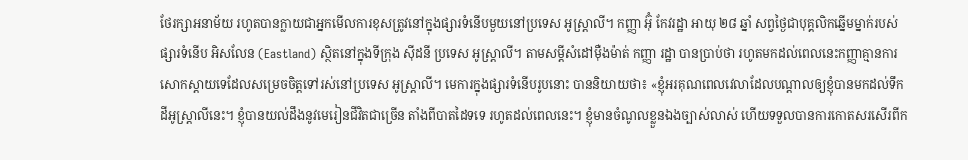ថែរក្សាអនាម័យ រហូតបានក្លាយជាអ្នកមើលការខុសត្រូវនៅក្នុងផ្សារទំនើបមួយនៅប្រទេស អូស្រ្តាលី។ កញ្ញា អ៊ុំ កែវរដ្ឋា អាយុ ២៨ ឆ្នាំ សព្វថ្ងៃជាបុគ្គលិកឆ្នើមម្នាក់របស់ផ្សារទំនើប អិសលែន (Eastland) ស្ថិតនៅក្នុងទីក្រុង ស៊ីដនី ប្រទេស អូស្រ្តាលី។ តាមសម្ដីសំដៅម៉ឺងម៉ាត់ កញ្ញា រដ្ឋា បានប្រាប់ថា រហូតមកដល់ពេលនេះកញ្ញាគ្មានការសោកស្តាយទេដែលសម្រេចចិត្តទៅរស់នៅប្រទេស អូស្រ្តាលី។ មេការក្នុងផ្សារទំនើបរូបនោះ បាននិយាយថា៖ «ខ្ញុំអរគុណពេលវេលាដែលបណ្តាលឲ្យខ្ញុំបានមកដល់ទឹកដីអូស្រ្តាលីនេះ។ ខ្ញុំបានយល់ដឹងនូវមេរៀនជីវិតជាច្រើន តាំងពីបាតដៃទទេ រហូតដល់ពេលនេះ។ ខ្ញុំមានចំណូលខ្លួនឯងច្បាស់លាស់ ហើយទទួលបានការកោតសរសើរពីក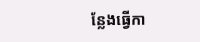ន្លែងធ្វើកា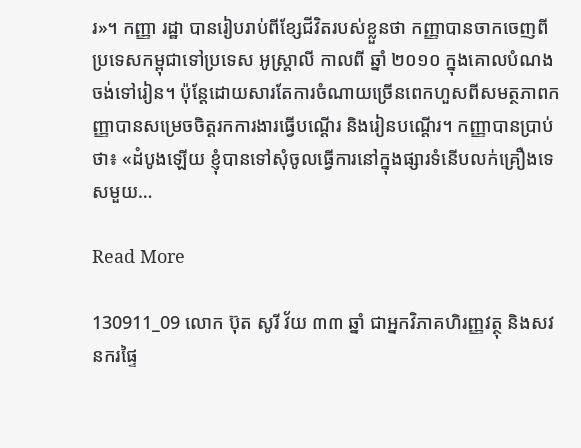រ»។ កញ្ញា រដ្ឋា បានរៀបរាប់ពីខ្សែជីវិតរបស់ខ្លួនថា កញ្ញាបានចាកចេញពីប្រទេសកម្ពុជាទៅប្រទេស អូស្រ្តាលី កាលពី ឆ្នាំ ២០១០ ក្នុងគោលបំណងចង់ទៅរៀន។ ប៉ុន្តែដោយសារតែការចំណាយច្រើនពេកហួសពីសមត្ថភាពកញ្ញាបានសម្រេចចិត្តរកការងារធ្វើបណ្តើរ និងរៀនបណ្តើរ។ កញ្ញាបានប្រាប់ថា៖ «ដំបូងឡើយ ខ្ញុំបានទៅសុំចូលធ្វើការនៅក្នុងផ្សារទំនើបលក់គ្រឿងទេសមួយ…

Read More

130911_09 លោក ប៊ុត សូរី វ័យ ៣៣ ឆ្នាំ ជាអ្នកវិភាគហិរញ្ញវត្ថុ និងសវនករផ្ទៃ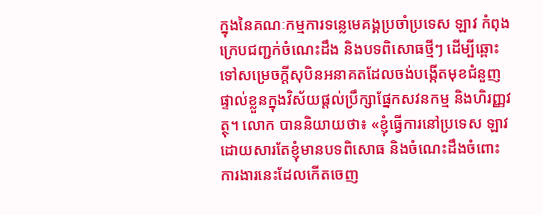ក្នុងនៃគណៈកម្មការទន្លេមេគង្គប្រចាំប្រទេស ឡាវ កំពុងក្រេបជញ្ជក់ចំណេះដឹង និងបទពិសោធថ្មីៗ ដើម្បីឆ្ពោះទៅសម្រេចក្តីសុបិនអនាគតដែលចង់បង្កើតមុខជំនួញផ្ទាល់ខ្លួនក្នុងវិស័យផ្តល់ប្រឹក្សាផ្នែកសវនកម្ម និងហិរញ្ញវត្ថុ។ លោក បាននិយាយថា៖ «ខ្ញុំធ្វើការនៅប្រទេស ឡាវ ដោយសារតែខ្ញុំមានបទពិសោធ និងចំណេះដឹងចំពោះការងារនេះដែលកើតចេញ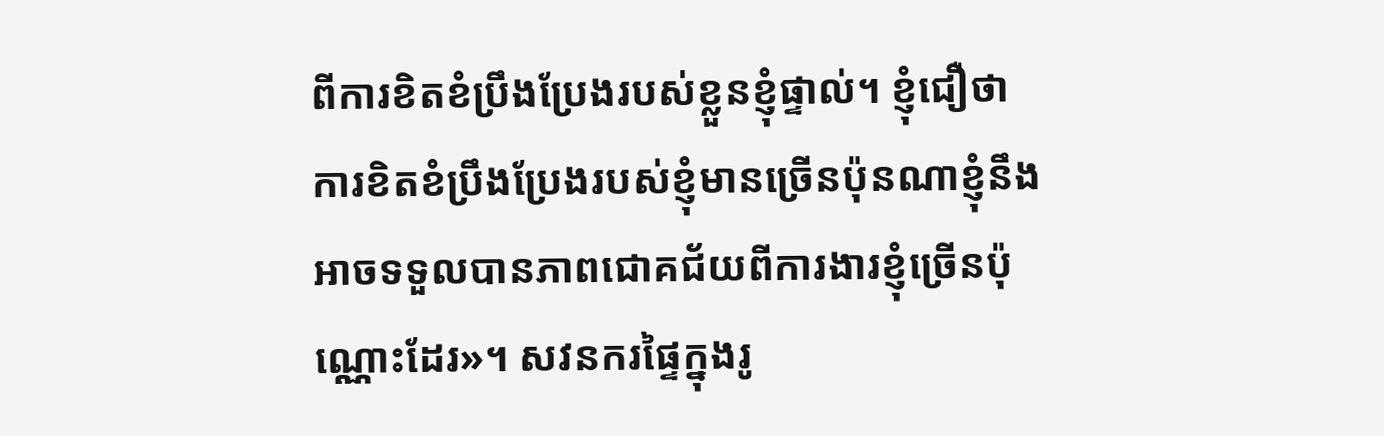ពីការខិតខំប្រឹងប្រែងរបស់ខ្លួនខ្ញុំផ្ទាល់។ ខ្ញុំជឿថា ការខិតខំប្រឹងប្រែងរបស់ខ្ញុំមានច្រើនប៉ុនណាខ្ញុំនឹងអាចទទួលបានភាពជោគជ័យពីការងារខ្ញុំច្រើនប៉ុណ្ណោះដែរ»។ សវនករផ្ទៃក្នុងរូ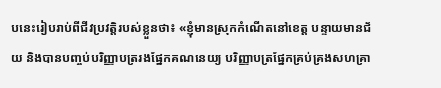បនេះរៀបរាប់ពីជីវប្រវត្តិរបស់ខ្លួនថា៖ «ខ្ញុំមានស្រុកកំណើតនៅខេត្ត បន្ទាយមានជ័យ និងបានបញ្ចប់បរិញ្ញាបត្ររងផ្នែកគណនេយ្យ បរិញ្ញាបត្រផ្នែកគ្រប់គ្រងសហគ្រា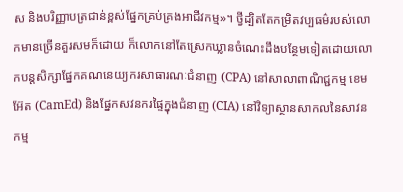ស និងបរិញ្ញាបត្រជាន់ខ្ពស់ផ្នែកគ្រប់គ្រងអាជីវកម្ម»។ ថ្វីដ្បិតតែកម្រិតវប្បធម៌របស់លោកមានច្រើនគួរសមក៏ដោយ ក៏លោកនៅតែស្រេកឃ្លានចំណេះដឹងបន្ថែមទៀតដោយលោកបន្តសិក្សាផ្នែកគណនេយ្យករសាធារណៈជំនាញ (CPA) នៅសាលាពាណិជ្ជកម្ម ខេម អ៊ែត (CamEd) និងផ្នែកសវនករផ្ទៃក្នុងជំនាញ (CIA) នៅវិទ្យាស្ថានសាកលនៃសាវនកម្ម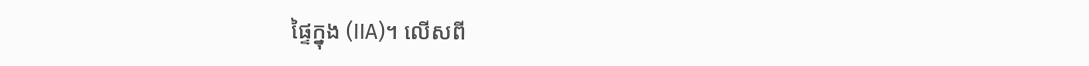ផ្ទៃក្នុង (IIA)។ លើសពី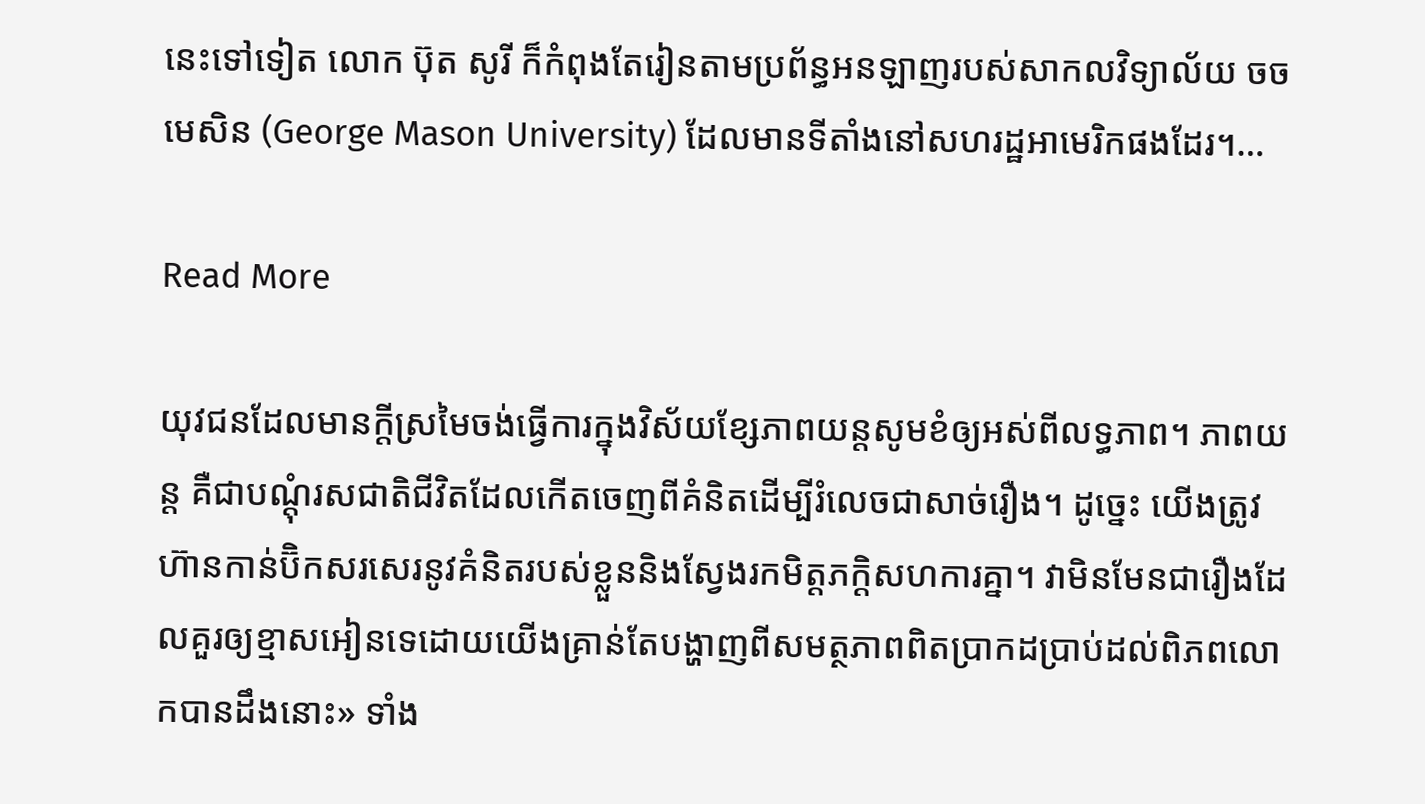នេះទៅទៀត លោក ប៊ុត សូរី ក៏កំពុងតែរៀនតាមប្រព័ន្ធអនឡាញរបស់សាកលវិទ្យាល័យ ចច មេសិន (George Mason University) ដែលមានទីតាំងនៅសហរដ្ឋអាមេរិកផងដែរ។…

Read More

យុវជនដែលមានក្តីស្រមៃចង់ធ្វើការក្នុងវិស័យខ្សែភាពយន្តសូមខំឲ្យអស់ពីលទ្ធភាព។ ភាពយន្ត គឺជាបណ្ដុំរសជាតិជីវិតដែលកើតចេញពីគំនិតដើម្បីរំលេចជាសាច់រឿង។ ដូច្នេះ យើងត្រូវហ៊ានកាន់ប៊ិកសរសេរនូវគំនិតរបស់ខ្លួននិងស្វែងរកមិត្ដភក្ដិសហការគ្នា។ វាមិនមែនជារឿងដែលគួរឲ្យខ្មាសអៀនទេដោយយើងគ្រាន់តែបង្ហាញពីសមត្ថភាពពិតប្រាកដប្រាប់ដល់ពិភពលោកបានដឹងនោះ» ទាំង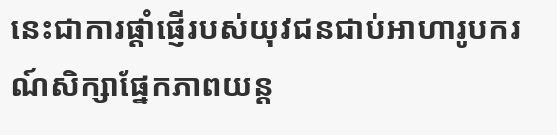នេះជាការផ្ដាំផ្ញើរបស់យុវជនជាប់អាហារូបករណ៍សិក្សាផ្នែកភាពយន្ដ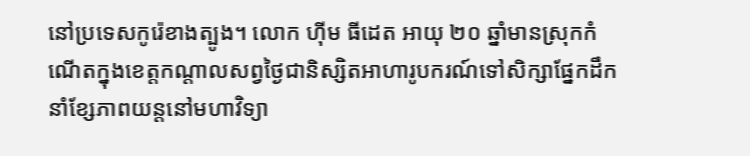នៅប្រទេសកូរ៉េខាងត្បូង។ លោក ហ៊ីម ធីដេត អាយុ ២០ ឆ្នាំមានស្រុកកំណើតក្នុងខេត្តកណ្តាលសព្វថ្ងៃជានិស្សិតអាហារូបករណ៍ទៅសិក្សាផ្នែកដឹកនាំខ្សែភាពយន្តនៅមហាវិទ្យា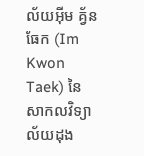ល័យអ៊ីម គ្វ័នធែក (Im Kwon Taek) នៃសាកលវិទ្យាល័យដុង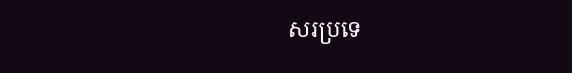សរប្រទេ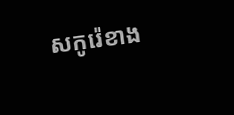សកូរ៉េខាង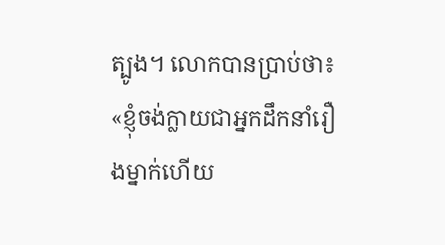ត្បូង។ លោកបានប្រាប់ថា៖ «ខ្ញុំចង់ក្លាយជាអ្នកដឹកនាំរឿងម្នាក់ហើយ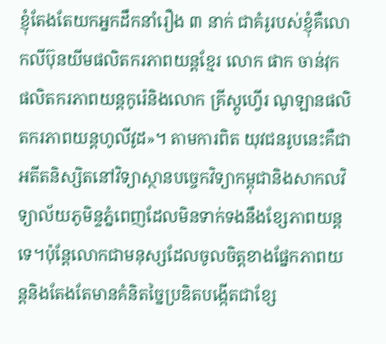ខ្ញុំតែងតែយកអ្នកដឹកនាំរឿង ៣ នាក់ ជាគំរូរបស់ខ្ញុំគឺលោកលីប៊ុនយីមផលិតករភាពយន្តខ្មែរ លោក ផាក ចាន់វុក ផលិតករភាពយន្តកូរ៉េនិងលោក គ្រីស្តូហ្វើរ ណូឡានផលិតករភាពយន្តហូលីវូដ»។ តាមការពិត យុវជនរូបនេះគឺជាអតីតនិស្សិតនៅវិទ្យាស្ថានបច្ចេកវិទ្យាកម្ពុជានិងសាកលវិទ្យាល័យភូមិន្ទភ្នំពេញដែលមិនទាក់ទងនឹងខ្សែភាពយន្តទេ។ប៉ុន្តែលោកជាមនុស្សដែលចូលចិត្តខាងផ្នែកភាពយន្តនិងតែងតែមានគំនិតច្នៃប្រឌិតបង្កើតជាខ្សែ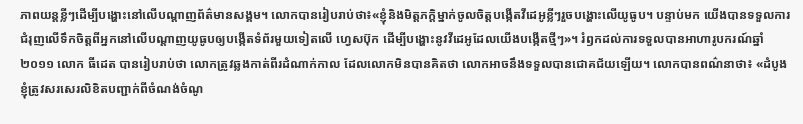ភាពយន្តខ្លីៗដើម្បីបង្ហោះនៅលើបណ្តាញព័ត៌មានសង្គម។ លោកបានរៀបរាប់ថា៖«ខ្ញុំនិងមិត្តភក្តិម្នាក់ចូលចិត្តបង្កើតវីដេអូខ្លីៗរួចបង្ហោះលើយូធូប។ បន្ទាប់មក យើងបានទទួលការជំរុញលើទឹកចិត្តពីអ្នកនៅលើបណ្តាញយូធូបឲ្យបង្កើតទំព័រមួយទៀតលើ ហ្វេសប៊ុក ដើម្បីបង្ហោះនូវវីដេអូដែលយើងបង្កើតថ្មីៗ»។ រំឭកដល់ការទទួលបានអាហារូបករណ៍ឆ្នាំ ២០១១ លោក ធីដេត បានរៀបរាប់ថា លោកត្រូវឆ្លងកាត់ពីរដំណាក់កាល ដែលលោកមិនបានគិតថា លោកអាចនឹងទទួលបានជោគជ័យឡើយ។ លោកបានពណ៌នាថា៖ «ដំបូងខ្ញុំត្រូវសរសេរលិខិតបញ្ជាក់ពីចំណង់ចំណូ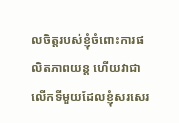លចិត្តរបស់ខ្ញុំចំពោះការផលិតភាពយន្ត ហើយវាជាលើកទីមួយដែលខ្ញុំសរសេរ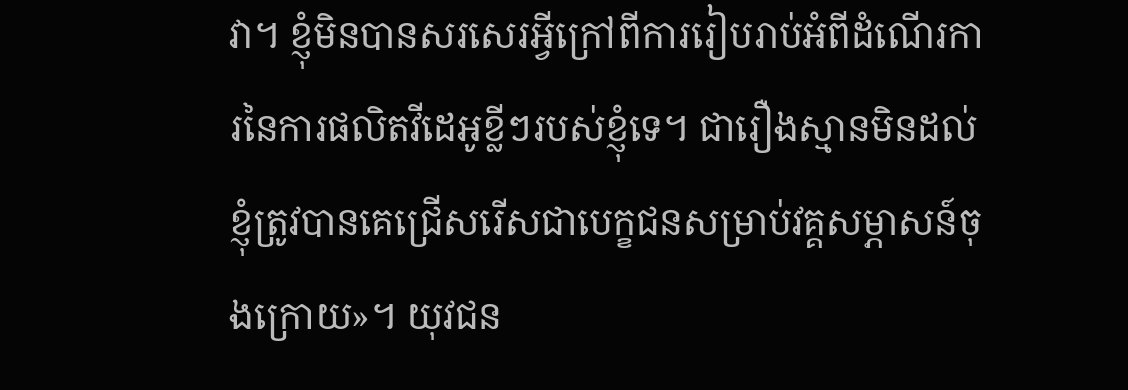វា។ ខ្ញុំមិនបានសរសេរអ្វីក្រៅពីការរៀបរាប់អំពីដំណើរការនៃការផលិតវីដេអូខ្លីៗរបស់ខ្ញុំទេ។ ជារឿងស្មានមិនដល់ខ្ញុំត្រូវបានគេជ្រើសរើសជាបេក្ខជនសម្រាប់វគ្គសម្ភាសន៍ចុងក្រោយ»។ យុវជន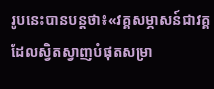រូបនេះបានបន្តថា៖«វគ្គសម្ភាសន៍ជាវគ្គដែលស្វិតស្វាញបំផុតសម្រា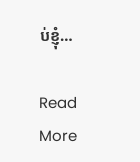ប់ខ្ញុំ…

Read More